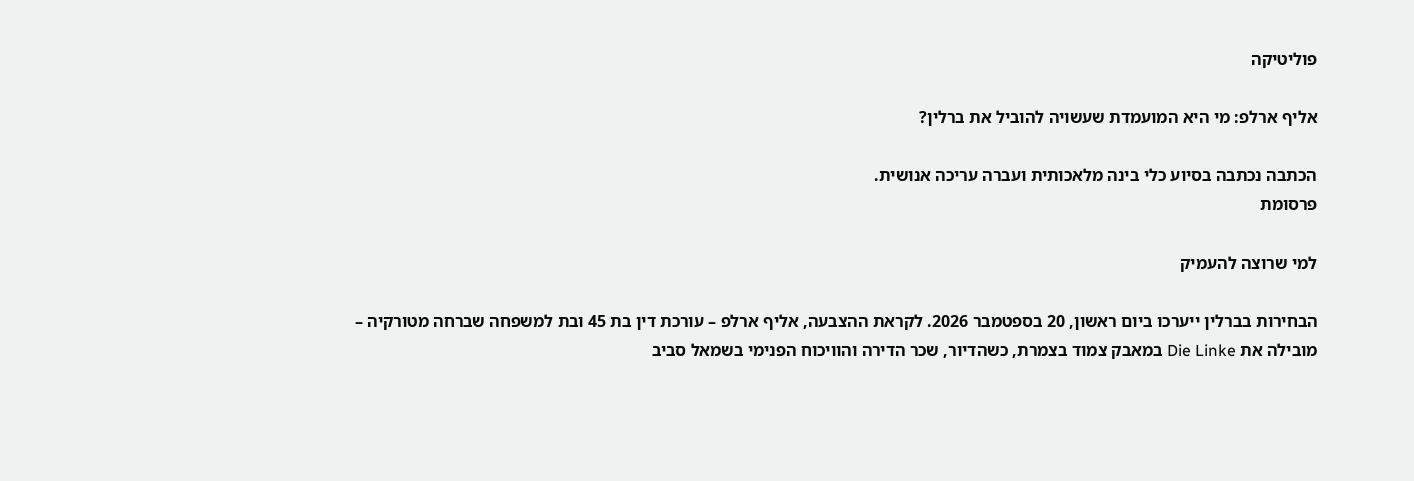פוליטיקה

אליף ארלפ: מי היא המועמדת שעשויה להוביל את ברלין?

הכתבה נכתבה בסיוע כלי בינה מלאכותית ועברה עריכה אנושית.
פרסומת

למי שרוצה להעמיק

הבחירות בברלין ייערכו ביום ראשון, 20 בספטמבר 2026. לקראת ההצבעה, אליף ארלפ – עורכת דין בת 45 ובת למשפחה שברחה מטורקיה – מובילה את Die Linke במאבק צמוד בצמרת, כשהדיור, שכר הדירה והוויכוח הפנימי בשמאל סביב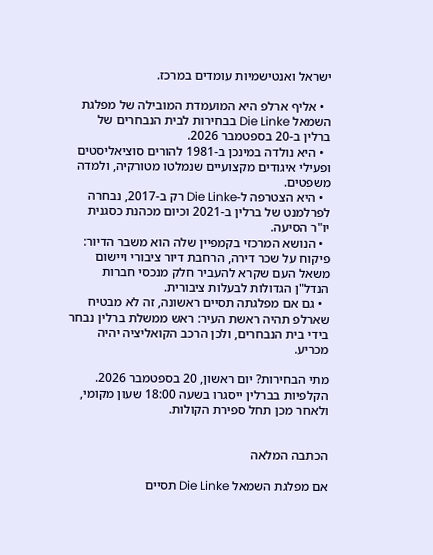ישראל ואנטישמיות עומדים במרכז.

  • אליף ארלפ היא המועמדת המובילה של מפלגת השמאל Die Linke בבחירות לבית הנבחרים של ברלין ב-20 בספטמבר 2026.
  • היא נולדה במינכן ב-1981 להורים סוציאליסטים ופעילי איגודים מקצועיים שנמלטו מטורקיה, ולמדה משפטים.
  • היא הצטרפה ל-Die Linke רק ב-2017, נבחרה לפרלמנט של ברלין ב-2021 וכיום מכהנת כסגנית יו"ר הסיעה.
  • הנושא המרכזי בקמפיין שלה הוא משבר הדיור: פיקוח על שכר דירה, הרחבת דיור ציבורי ויישום משאל העם שקרא להעביר חלק מנכסי חברות הנדל"ן הגדולות לבעלות ציבורית.
  • גם אם מפלגתה תסיים ראשונה, זה לא מבטיח שארלפ תהיה ראשת העיר: ראש ממשלת ברלין נבחר בידי בית הנבחרים, ולכן הרכב הקואליציה יהיה מכריע.

מתי הבחירות? יום ראשון, 20 בספטמבר 2026. הקלפיות בברלין ייסגרו בשעה 18:00 שעון מקומי, ולאחר מכן תחל ספירת הקולות.


הכתבה המלאה

אם מפלגת השמאל Die Linke תסיים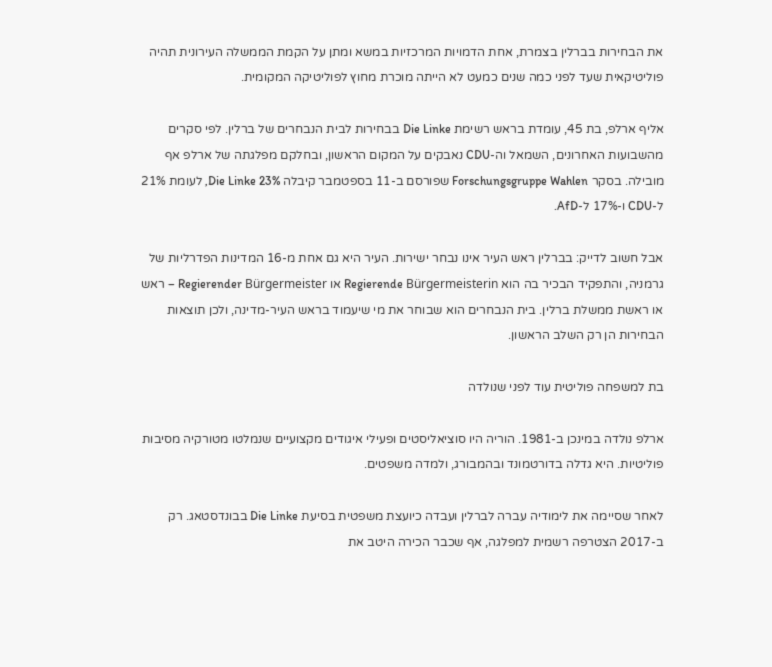את הבחירות בברלין בצמרת, אחת הדמויות המרכזיות במשא ומתן על הקמת הממשלה העירונית תהיה פוליטיקאית שעד לפני כמה שנים כמעט לא הייתה מוכרת מחוץ לפוליטיקה המקומית.

אליף ארלפ, בת 45, עומדת בראש רשימת Die Linke בבחירות לבית הנבחרים של ברלין. לפי סקרים מהשבועות האחרונים, השמאל וה-CDU נאבקים על המקום הראשון, ובחלקם מפלגתה של ארלפ אף מובילה. בסקר Forschungsgruppe Wahlen שפורסם ב-11 בספטמבר קיבלה Die Linke 23%, לעומת 21% ל-CDU ו-17% ל-AfD.

אבל חשוב לדייק: בברלין ראש העיר אינו נבחר ישירות. העיר היא גם אחת מ-16 המדינות הפדרליות של גרמניה, והתפקיד הבכיר בה הוא Regierende Bürgermeisterin או Regierender Bürgermeister – ראש או ראשת ממשלת ברלין. בית הנבחרים הוא שבוחר את מי שיעמוד בראש העיר-מדינה, ולכן תוצאות הבחירות הן רק השלב הראשון.

בת למשפחה פוליטית עוד לפני שנולדה

ארלפ נולדה במינכן ב-1981. הוריה היו סוציאליסטים ופעילי איגודים מקצועיים שנמלטו מטורקיה מסיבות פוליטיות. היא גדלה בדורטמונד ובהמבורג, ולמדה משפטים.

לאחר שסיימה את לימודיה עברה לברלין ועבדה כיועצת משפטית בסיעת Die Linke בבונדסטאג. רק ב-2017 הצטרפה רשמית למפלגה, אף שכבר הכירה היטב את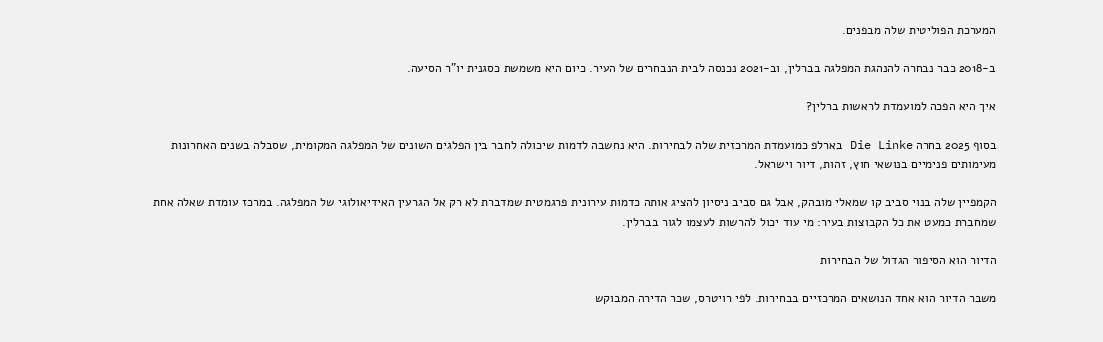המערכת הפוליטית שלה מבפנים.

ב-2018 כבר נבחרה להנהגת המפלגה בברלין, וב-2021 נכנסה לבית הנבחרים של העיר. כיום היא משמשת כסגנית יו"ר הסיעה.

איך היא הפכה למועמדת לראשות ברלין?

בסוף 2025 בחרה Die Linke בארלפ כמועמדת המרכזית שלה לבחירות. היא נחשבה לדמות שיכולה לחבר בין הפלגים השונים של המפלגה המקומית, שסבלה בשנים האחרונות מעימותים פנימיים בנושאי חוץ, זהות, דיור וישראל.

הקמפיין שלה בנוי סביב קו שמאלי מובהק, אבל גם סביב ניסיון להציג אותה כדמות עירונית פרגמטית שמדברת לא רק אל הגרעין האידיאולוגי של המפלגה. במרכז עומדת שאלה אחת שמחברת כמעט את כל הקבוצות בעיר: מי עוד יכול להרשות לעצמו לגור בברלין.

הדיור הוא הסיפור הגדול של הבחירות

משבר הדיור הוא אחד הנושאים המרכזיים בבחירות. לפי רויטרס, שכר הדירה המבוקש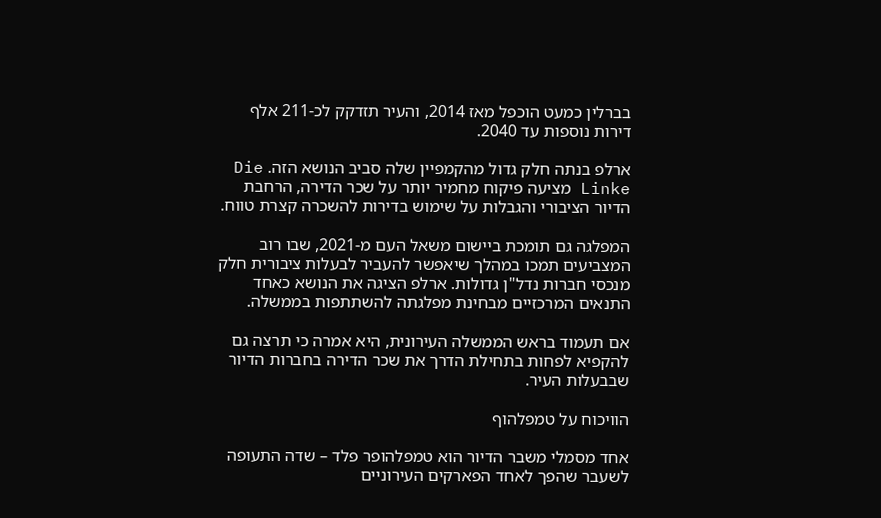בברלין כמעט הוכפל מאז 2014, והעיר תזדקק לכ-211 אלף דירות נוספות עד 2040.

ארלפ בנתה חלק גדול מהקמפיין שלה סביב הנושא הזה. Die Linke מציעה פיקוח מחמיר יותר על שכר הדירה, הרחבת הדיור הציבורי והגבלות על שימוש בדירות להשכרה קצרת טווח.

המפלגה גם תומכת ביישום משאל העם מ-2021, שבו רוב המצביעים תמכו במהלך שיאפשר להעביר לבעלות ציבורית חלק מנכסי חברות נדל"ן גדולות. ארלפ הציגה את הנושא כאחד התנאים המרכזיים מבחינת מפלגתה להשתתפות בממשלה.

אם תעמוד בראש הממשלה העירונית, היא אמרה כי תרצה גם להקפיא לפחות בתחילת הדרך את שכר הדירה בחברות הדיור שבבעלות העיר.

הוויכוח על טמפלהוף

אחד מסמלי משבר הדיור הוא טמפלהופר פלד – שדה התעופה לשעבר שהפך לאחד הפארקים העירוניים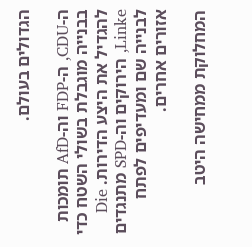הגדולים בעולם.

ה-CDU, ה-FDP וה-AfD תומכות בבנייה מוגבלת בשולי השטח כדי להגדיל את היצע הדירות. Die Linke, הירוקים וה-SPD מתנגדים לבנייה שם ומעדיפים לפתח אזורים אחרים.

המחלוקת ממחישה היטב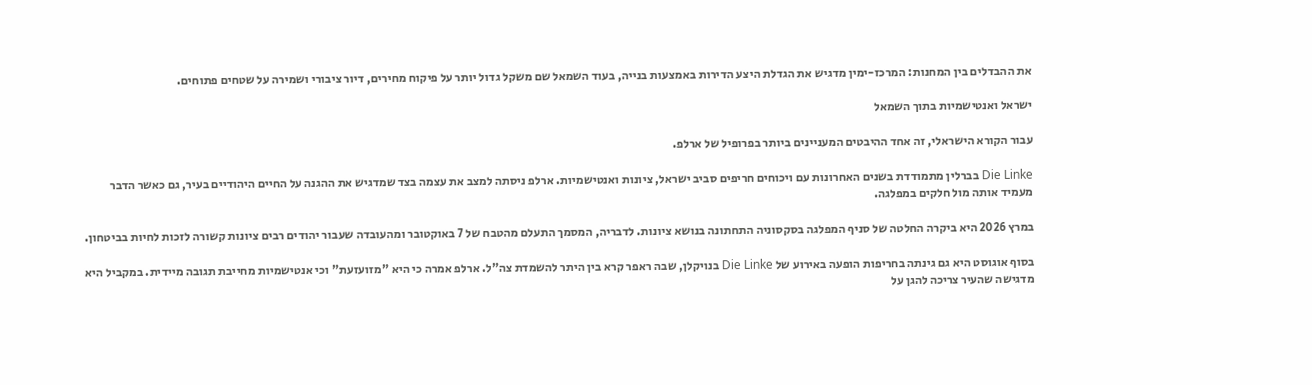את ההבדלים בין המחנות: המרכז-ימין מדגיש את הגדלת היצע הדירות באמצעות בנייה, בעוד השמאל שם משקל גדול יותר על פיקוח מחירים, דיור ציבורי ושמירה על שטחים פתוחים.

ישראל ואנטישמיות בתוך השמאל

עבור הקורא הישראלי, זה אחד ההיבטים המעניינים ביותר בפרופיל של ארלפ.

Die Linke בברלין מתמודדת בשנים האחרונות עם ויכוחים חריפים סביב ישראל, ציונות ואנטישמיות. ארלפ ניסתה למצב את עצמה בצד שמדגיש את ההגנה על החיים היהודיים בעיר, גם כאשר הדבר מעמיד אותה מול חלקים במפלגה.

במרץ 2026 היא ביקרה החלטה של סניף המפלגה בסקסוניה התחתונה בנושא ציונות. לדבריה, המסמך התעלם מהטבח של 7 באוקטובר ומהעובדה שעבור יהודים רבים ציונות קשורה לזכות לחיות בביטחון.

בסוף אוגוסט היא גם גינתה בחריפות הופעה באירוע של Die Linke בנויקלן, שבה ראפר קרא בין היתר להשמדת צה"ל. ארלפ אמרה כי היא "מזועזעת" וכי אנטישמיות מחייבת תגובה מיידית. במקביל היא מדגישה שהעיר צריכה להגן על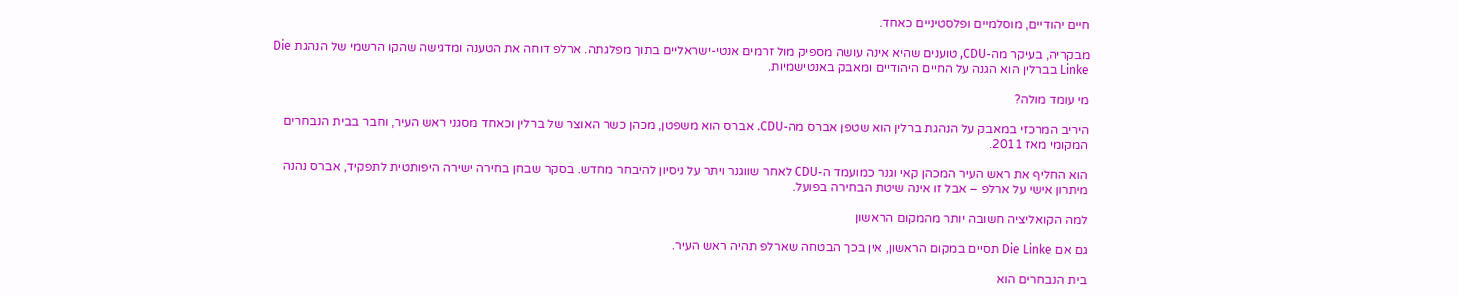חיים יהודיים, מוסלמיים ופלסטיניים כאחד.

מבקריה, בעיקר מה-CDU, טוענים שהיא אינה עושה מספיק מול זרמים אנטי-ישראליים בתוך מפלגתה. ארלפ דוחה את הטענה ומדגישה שהקו הרשמי של הנהגת Die Linke בברלין הוא הגנה על החיים היהודיים ומאבק באנטישמיות.

מי עומד מולה?

היריב המרכזי במאבק על הנהגת ברלין הוא שטפן אברס מה-CDU. אברס הוא משפטן, מכהן כשר האוצר של ברלין וכאחד מסגני ראש העיר, וחבר בבית הנבחרים המקומי מאז 2011.

הוא החליף את ראש העיר המכהן קאי וגנר כמועמד ה-CDU לאחר שווגנר ויתר על ניסיון להיבחר מחדש. בסקר שבחן בחירה ישירה היפותטית לתפקיד, אברס נהנה מיתרון אישי על ארלפ – אבל זו אינה שיטת הבחירה בפועל.

למה הקואליציה חשובה יותר מהמקום הראשון

גם אם Die Linke תסיים במקום הראשון, אין בכך הבטחה שארלפ תהיה ראש העיר.

בית הנבחרים הוא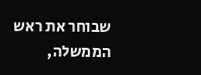שבוחר את ראש הממשלה,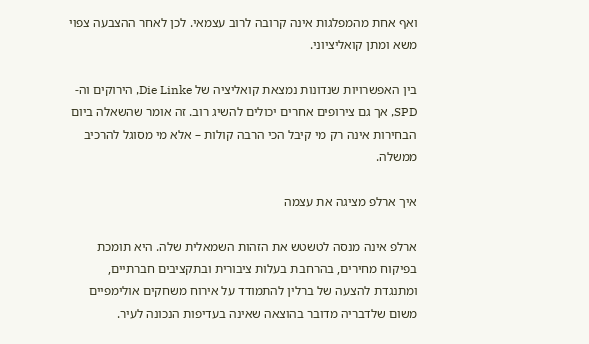ואף אחת מהמפלגות אינה קרובה לרוב עצמאי. לכן לאחר ההצבעה צפוי משא ומתן קואליציוני.

בין האפשרויות שנדונות נמצאת קואליציה של Die Linke, הירוקים וה-SPD, אך גם צירופים אחרים יכולים להשיג רוב. זה אומר שהשאלה ביום הבחירות אינה רק מי קיבל הכי הרבה קולות – אלא מי מסוגל להרכיב ממשלה.

איך ארלפ מציגה את עצמה

ארלפ אינה מנסה לטשטש את הזהות השמאלית שלה. היא תומכת בפיקוח מחירים, בהרחבת בעלות ציבורית ובתקציבים חברתיים, ומתנגדת להצעה של ברלין להתמודד על אירוח משחקים אולימפיים משום שלדבריה מדובר בהוצאה שאינה בעדיפות הנכונה לעיר.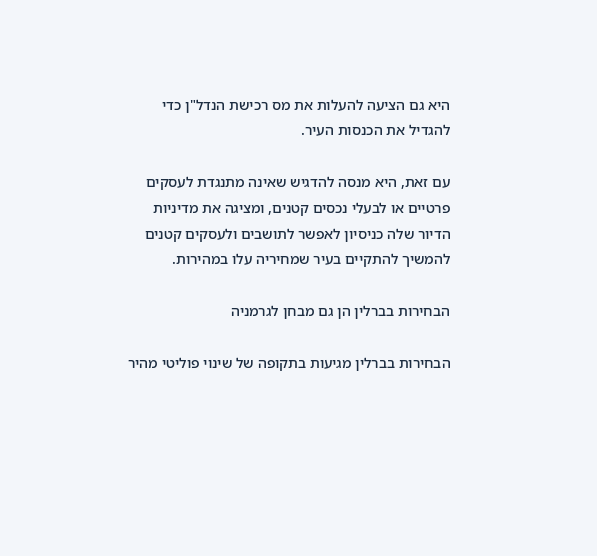היא גם הציעה להעלות את מס רכישת הנדל"ן כדי להגדיל את הכנסות העיר.

עם זאת, היא מנסה להדגיש שאינה מתנגדת לעסקים פרטיים או לבעלי נכסים קטנים, ומציגה את מדיניות הדיור שלה כניסיון לאפשר לתושבים ולעסקים קטנים להמשיך להתקיים בעיר שמחיריה עלו במהירות.

הבחירות בברלין הן גם מבחן לגרמניה

הבחירות בברלין מגיעות בתקופה של שינוי פוליטי מהיר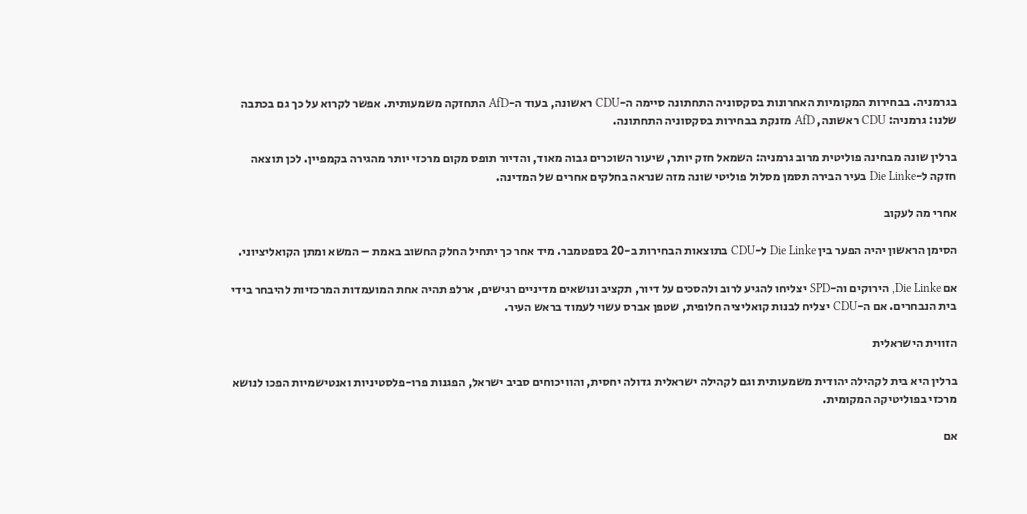בגרמניה. בבחירות המקומיות האחרונות בסקסוניה התחתונה סיימה ה-CDU ראשונה, בעוד ה-AfD התחזקה משמעותית. אפשר לקרוא על כך גם בכתבה שלנו: גרמניה: CDU ראשונה, AfD מזנקת בבחירות בסקסוניה התחתונה.

ברלין שונה מבחינה פוליטית מרוב גרמניה: השמאל חזק יותר, שיעור השוכרים גבוה מאוד, והדיור תופס מקום מרכזי יותר מהגירה בקמפיין. לכן תוצאה חזקה ל-Die Linke בעיר הבירה תסמן מסלול פוליטי שונה מזה שנראה בחלקים אחרים של המדינה.

אחרי מה לעקוב

הסימן הראשון יהיה הפער בין Die Linke ל-CDU בתוצאות הבחירות ב-20 בספטמבר. מיד אחר כך יתחיל החלק החשוב באמת – המשא ומתן הקואליציוני.

אם Die Linke, הירוקים וה-SPD יצליחו להגיע לרוב ולהסכים על דיור, תקציב ונושאים מדיניים רגישים, ארלפ תהיה אחת המועמדות המרכזיות להיבחר בידי בית הנבחרים. אם ה-CDU יצליח לבנות קואליציה חלופית, שטפן אברס עשוי לעמוד בראש העיר.

הזווית הישראלית

ברלין היא בית לקהילה יהודית משמעותית וגם לקהילה ישראלית גדולה יחסית, והוויכוחים סביב ישראל, הפגנות פרו-פלסטיניות ואנטישמיות הפכו לנושא מרכזי בפוליטיקה המקומית.

אם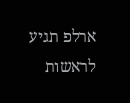ארלפ תגיע לראשות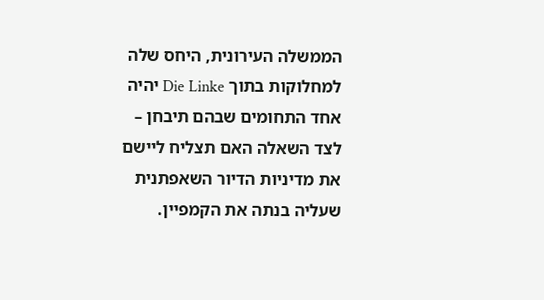הממשלה העירונית, היחס שלה למחלוקות בתוך Die Linke יהיה אחד התחומים שבהם תיבחן – לצד השאלה האם תצליח ליישם את מדיניות הדיור השאפתנית שעליה בנתה את הקמפיין.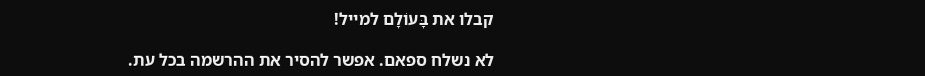קבלו את בָּעוֹלָם למייל!

לא נשלח ספאם. אפשר להסיר את ההרשמה בכל עת.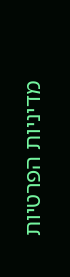מדיניות הפרטיות